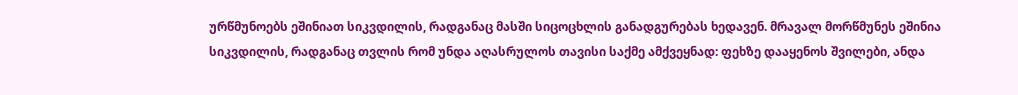ურწმუნოებს ეშინიათ სიკვდილის, რადგანაც მასში სიცოცხლის განადგურებას ხედავენ. მრავალ მორწმუნეს ეშინია სიკვდილის, რადგანაც თვლის რომ უნდა აღასრულოს თავისი საქმე ამქვეყნად: ფეხზე დააყენოს შვილები, ანდა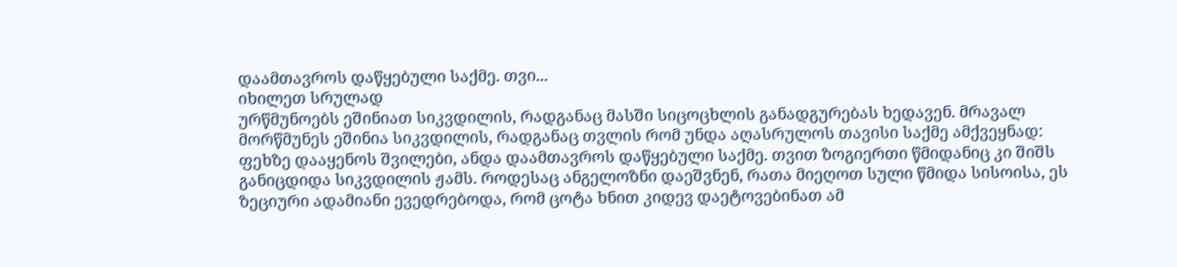დაამთავროს დაწყებული საქმე. თვი...
იხილეთ სრულად
ურწმუნოებს ეშინიათ სიკვდილის, რადგანაც მასში სიცოცხლის განადგურებას ხედავენ. მრავალ მორწმუნეს ეშინია სიკვდილის, რადგანაც თვლის რომ უნდა აღასრულოს თავისი საქმე ამქვეყნად: ფეხზე დააყენოს შვილები, ანდა დაამთავროს დაწყებული საქმე. თვით ზოგიერთი წმიდანიც კი შიშს განიცდიდა სიკვდილის ჟამს. როდესაც ანგელოზნი დაეშვნენ, რათა მიეღოთ სული წმიდა სისოისა, ეს ზეციური ადამიანი ევედრებოდა, რომ ცოტა ხნით კიდევ დაეტოვებინათ ამ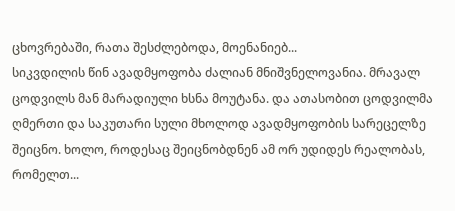ცხოვრებაში, რათა შესძლებოდა, მოენანიებ...
სიკვდილის წინ ავადმყოფობა ძალიან მნიშვნელოვანია. მრავალ ცოდვილს მან მარადიული ხსნა მოუტანა. და ათასობით ცოდვილმა ღმერთი და საკუთარი სული მხოლოდ ავადმყოფობის სარეცელზე შეიცნო. ხოლო, როდესაც შეიცნობდნენ ამ ორ უდიდეს რეალობას, რომელთ...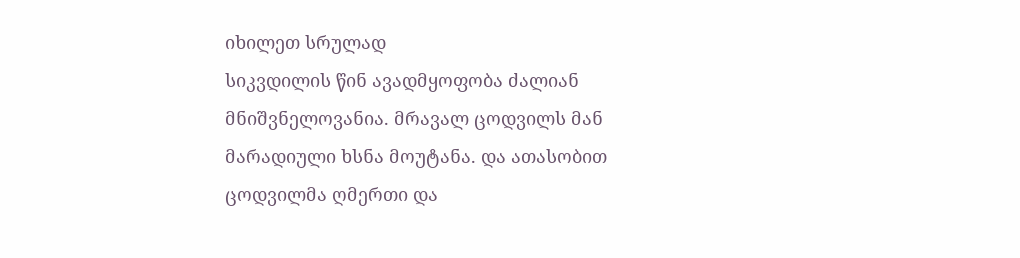იხილეთ სრულად
სიკვდილის წინ ავადმყოფობა ძალიან მნიშვნელოვანია. მრავალ ცოდვილს მან მარადიული ხსნა მოუტანა. და ათასობით ცოდვილმა ღმერთი და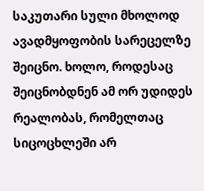საკუთარი სული მხოლოდ ავადმყოფობის სარეცელზე შეიცნო. ხოლო, როდესაც შეიცნობდნენ ამ ორ უდიდეს რეალობას, რომელთაც სიცოცხლეში არ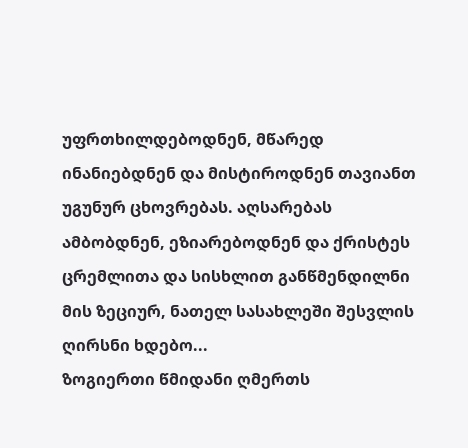უფრთხილდებოდნენ, მწარედ ინანიებდნენ და მისტიროდნენ თავიანთ უგუნურ ცხოვრებას. აღსარებას ამბობდნენ, ეზიარებოდნენ და ქრისტეს ცრემლითა და სისხლით განწმენდილნი მის ზეციურ, ნათელ სასახლეში შესვლის ღირსნი ხდებო...
ზოგიერთი წმიდანი ღმერთს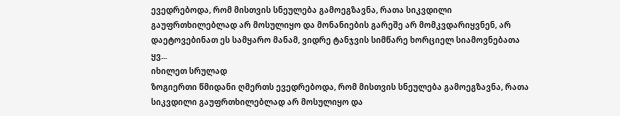ევედრებოდა, რომ მისთვის სნეულება გამოეგზავნა, რათა სიკვდილი გაუფრთხილებლად არ მოსულიყო და მონანიების გარეშე არ მომკვდარიყვნენ, არ დაეტოვებინათ ეს სამყარო მანამ, ვიდრე ტანჯვის სიმწარე ხორციელ სიამოვნებათა ყვ...
იხილეთ სრულად
ზოგიერთი წმიდანი ღმერთს ევედრებოდა, რომ მისთვის სნეულება გამოეგზავნა, რათა სიკვდილი გაუფრთხილებლად არ მოსულიყო და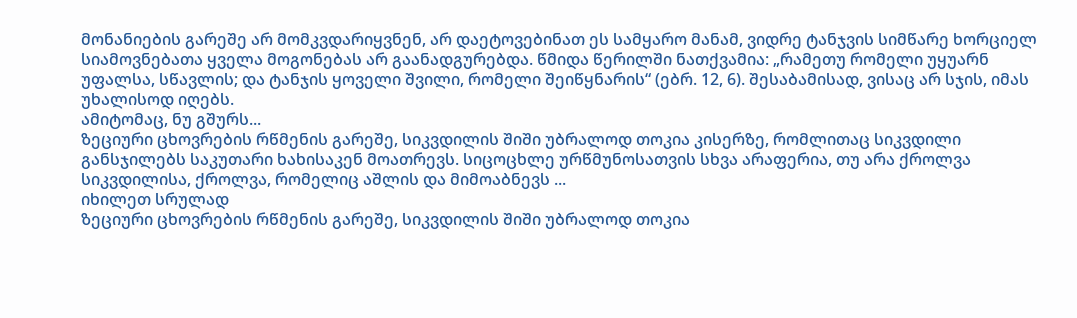მონანიების გარეშე არ მომკვდარიყვნენ, არ დაეტოვებინათ ეს სამყარო მანამ, ვიდრე ტანჯვის სიმწარე ხორციელ სიამოვნებათა ყველა მოგონებას არ გაანადგურებდა. წმიდა წერილში ნათქვამია: „რამეთუ რომელი უყუარნ უფალსა, სწავლის; და ტანჯის ყოველი შვილი, რომელი შეიწყნარის“ (ებრ. 12, 6). შესაბამისად, ვისაც არ სჯის, იმას უხალისოდ იღებს.
ამიტომაც, ნუ გშურს...
ზეციური ცხოვრების რწმენის გარეშე, სიკვდილის შიში უბრალოდ თოკია კისერზე, რომლითაც სიკვდილი განსჯილებს საკუთარი ხახისაკენ მოათრევს. სიცოცხლე ურწმუნოსათვის სხვა არაფერია, თუ არა ქროლვა სიკვდილისა, ქროლვა, რომელიც აშლის და მიმოაბნევს ...
იხილეთ სრულად
ზეციური ცხოვრების რწმენის გარეშე, სიკვდილის შიში უბრალოდ თოკია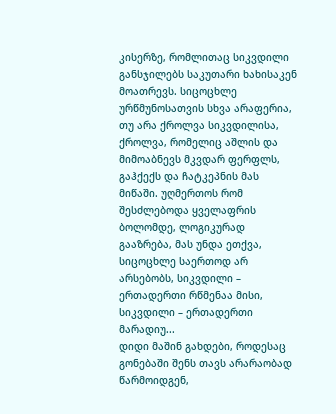კისერზე, რომლითაც სიკვდილი განსჯილებს საკუთარი ხახისაკენ მოათრევს. სიცოცხლე ურწმუნოსათვის სხვა არაფერია, თუ არა ქროლვა სიკვდილისა, ქროლვა, რომელიც აშლის და მიმოაბნევს მკვდარ ფერფლს, გაჰქექს და ჩატკეპნის მას მიწაში. უღმერთოს რომ შესძლებოდა ყველაფრის ბოლომდე, ლოგიკურად გააზრება, მას უნდა ეთქვა, სიცოცხლე საერთოდ არ არსებობს, სიკვდილი – ერთადერთი რწმენაა მისი, სიკვდილი – ერთადერთი მარადიუ...
დიდი მაშინ გახდები, როდესაც გონებაში შენს თავს არარაობად წარმოიდგენ,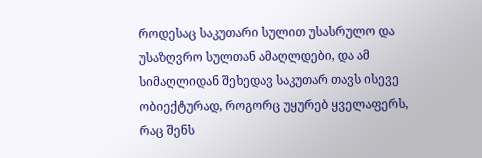როდესაც საკუთარი სულით უსასრულო და უსაზღვრო სულთან ამაღლდები, და ამ სიმაღლიდან შეხედავ საკუთარ თავს ისევე ობიექტურად, როგორც უყურებ ყველაფერს, რაც შენს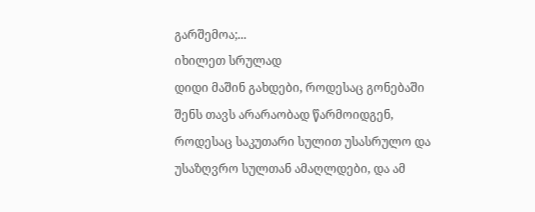გარშემოა;...
იხილეთ სრულად
დიდი მაშინ გახდები, როდესაც გონებაში შენს თავს არარაობად წარმოიდგენ, როდესაც საკუთარი სულით უსასრულო და უსაზღვრო სულთან ამაღლდები, და ამ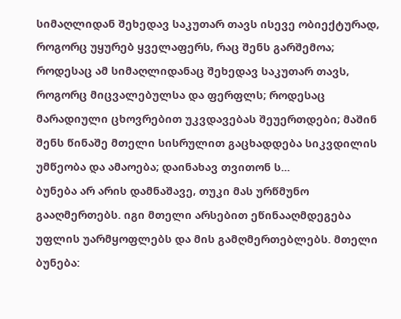სიმაღლიდან შეხედავ საკუთარ თავს ისევე ობიექტურად, როგორც უყურებ ყველაფერს, რაც შენს გარშემოა; როდესაც ამ სიმაღლიდანაც შეხედავ საკუთარ თავს, როგორც მიცვალებულსა და ფერფლს; როდესაც მარადიული ცხოვრებით უკვდავებას შეუერთდები; მაშინ შენს წინაშე მთელი სისრულით გაცხადდება სიკვდილის უმწეობა და ამაოება; დაინახავ თვითონ ს...
ბუნება არ არის დამნაშავე, თუკი მას ურწმუნო გააღმერთებს. იგი მთელი არსებით ეწინააღმდეგება უფლის უარმყოფლებს და მის გამღმერთებლებს. მთელი ბუნება: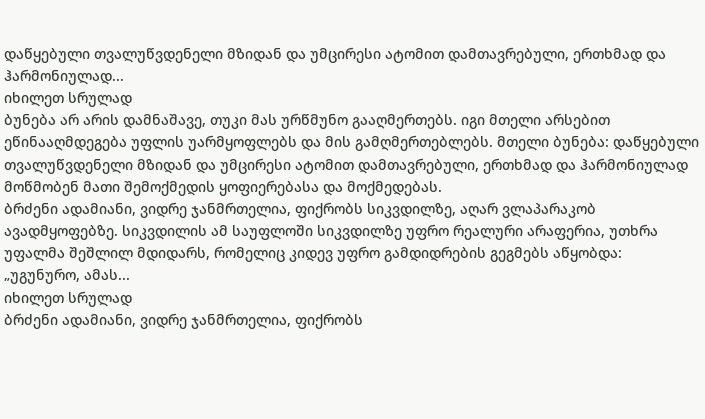დაწყებული თვალუწვდენელი მზიდან და უმცირესი ატომით დამთავრებული, ერთხმად და ჰარმონიულად...
იხილეთ სრულად
ბუნება არ არის დამნაშავე, თუკი მას ურწმუნო გააღმერთებს. იგი მთელი არსებით ეწინააღმდეგება უფლის უარმყოფლებს და მის გამღმერთებლებს. მთელი ბუნება: დაწყებული თვალუწვდენელი მზიდან და უმცირესი ატომით დამთავრებული, ერთხმად და ჰარმონიულად მოწმობენ მათი შემოქმედის ყოფიერებასა და მოქმედებას.
ბრძენი ადამიანი, ვიდრე ჯანმრთელია, ფიქრობს სიკვდილზე, აღარ ვლაპარაკობ ავადმყოფებზე. სიკვდილის ამ საუფლოში სიკვდილზე უფრო რეალური არაფერია, უთხრა უფალმა შეშლილ მდიდარს, რომელიც კიდევ უფრო გამდიდრების გეგმებს აწყობდა: „უგუნურო, ამას...
იხილეთ სრულად
ბრძენი ადამიანი, ვიდრე ჯანმრთელია, ფიქრობს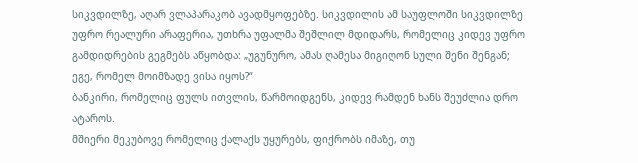სიკვდილზე, აღარ ვლაპარაკობ ავადმყოფებზე. სიკვდილის ამ საუფლოში სიკვდილზე უფრო რეალური არაფერია, უთხრა უფალმა შეშლილ მდიდარს, რომელიც კიდევ უფრო გამდიდრების გეგმებს აწყობდა: „უგუნურო, ამას ღამესა მიგიღონ სული შენი შენგან; ეგე, რომელ მოიმზადე ვისა იყოს?“
ბანკირი, რომელიც ფულს ითვლის, წარმოიდგენს, კიდევ რამდენ ხანს შეუძლია დრო ატაროს.
მშიერი მეკუბოვე რომელიც ქალაქს უყურებს, ფიქრობს იმაზე, თუ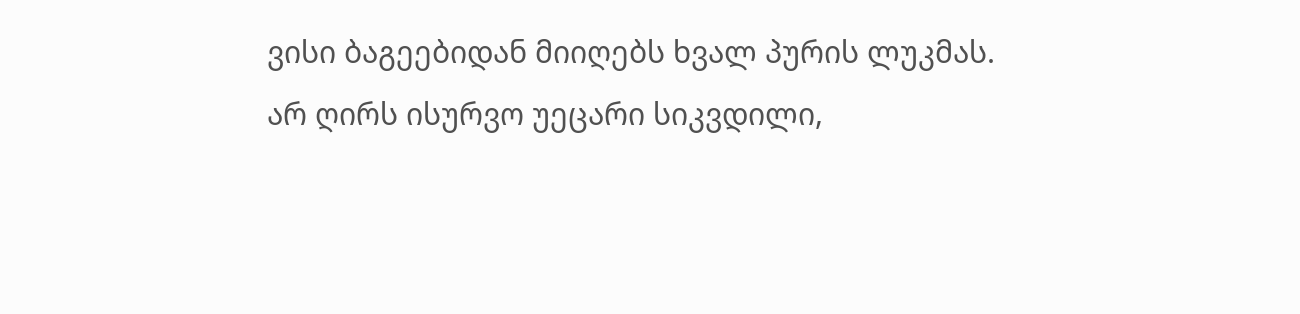ვისი ბაგეებიდან მიიღებს ხვალ პურის ლუკმას.
არ ღირს ისურვო უეცარი სიკვდილი,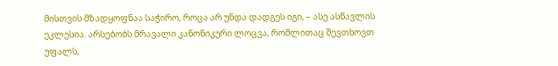მისთვის მზადყოფნაა საჭირო, როცა არ უნდა დადგეს იგი, – ასე ასწავლის ეკლესია. არსებობს მრავალი კანონიკური ლოცვა, რომლითაც შევთხოვთ უფალს,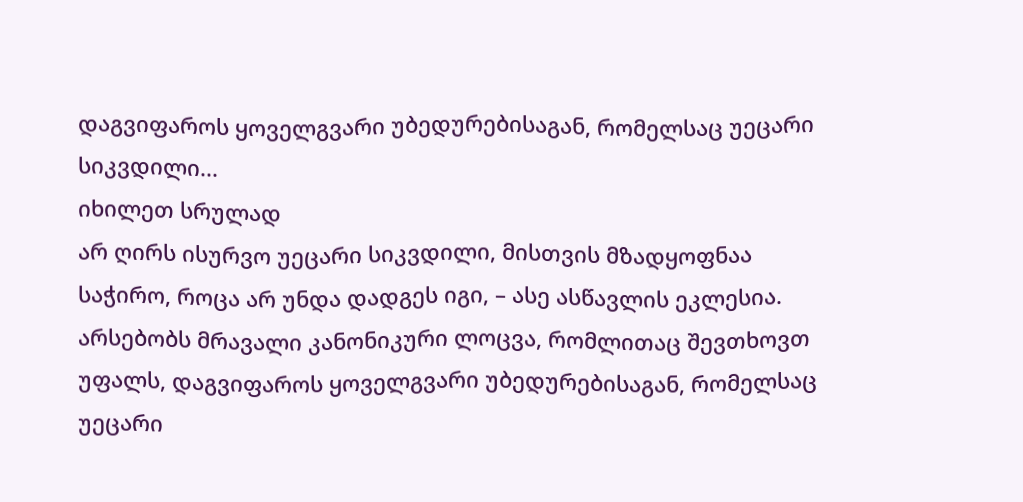დაგვიფაროს ყოველგვარი უბედურებისაგან, რომელსაც უეცარი სიკვდილი...
იხილეთ სრულად
არ ღირს ისურვო უეცარი სიკვდილი, მისთვის მზადყოფნაა საჭირო, როცა არ უნდა დადგეს იგი, – ასე ასწავლის ეკლესია. არსებობს მრავალი კანონიკური ლოცვა, რომლითაც შევთხოვთ უფალს, დაგვიფაროს ყოველგვარი უბედურებისაგან, რომელსაც უეცარი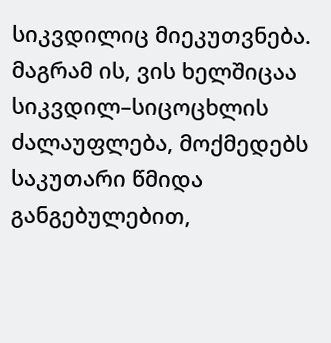სიკვდილიც მიეკუთვნება. მაგრამ ის, ვის ხელშიცაა სიკვდილ–სიცოცხლის ძალაუფლება, მოქმედებს საკუთარი წმიდა განგებულებით,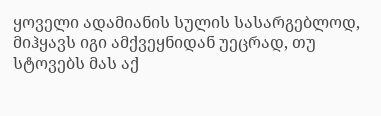ყოველი ადამიანის სულის სასარგებლოდ, მიჰყავს იგი ამქვეყნიდან უეცრად, თუ სტოვებს მას აქ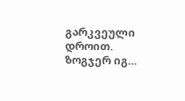გარკვეული დროით. ზოგჯერ იგ...